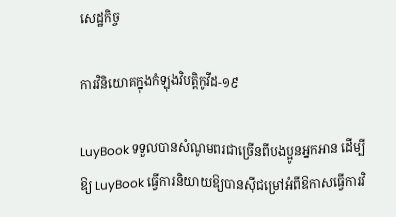សេដ្ឋកិច្ច

ការវិនិយោគក្នុងកំឡុងវិបត្តិកូវីដ-១៩

LuyBook ទទួលបានសំណូមពរជាច្រើនពីបងប្អូនអ្នកអាន ដើម្បីឱ្យ LuyBook ធ្វើការនិយាយឱ្យបានស៊ីជម្រៅអំពីឱកាសធ្វើការវិ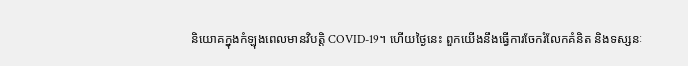និយោគក្នុងកំឡុងពេលមានវិបត្តិ COVID-19។ ហើយថ្ងៃនេះ ពួកយើងនឹងធ្វើការចែករំលែកគំនិត និងទស្សនៈ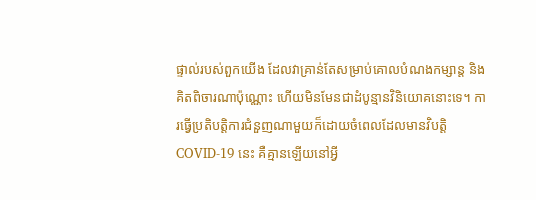ផ្ទាល់របស់ពួកយើង ដែលវាគ្រាន់តែសម្រាប់គោលបំណងកម្សាន្ត និងគិតពិចារណាប៉ុណ្ណោះ ហើយមិនមែនជាដំបូន្មានវិនិយោគនោះទេ។ ការធ្វើប្រតិបត្ដិការជំនួញណាមួយក៏ដោយចំពេលដែលមានវិបត្តិ COVID-19 នេះ គឺគ្មានឡើយនៅអ្វី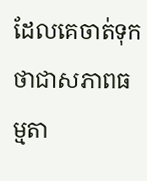ដែលគេចាត់ទុកថាជាសភាពធម្មតា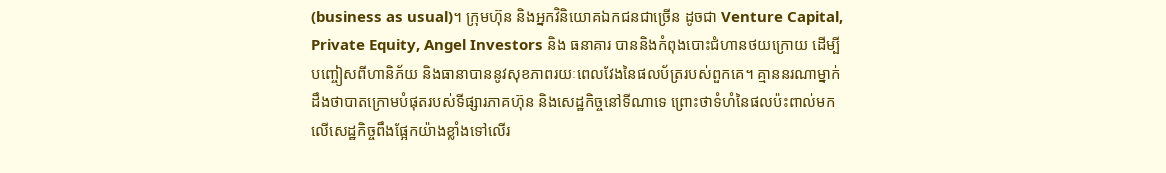(business as usual)។ ក្រុមហ៊ុន និងអ្នកវិនិយោគឯកជនជាច្រើន ដូចជា Venture Capital, Private Equity, Angel Investors និង ធនាគារ បាននិងកំពុងបោះជំហានថយក្រោយ ដើម្បីបញ្ចៀសពីហានិភ័យ និងធានាបាននូវសុខភាពរយៈពេលវែងនៃផលប័ត្ររបស់ពួកគេ។ គ្មាននរណាម្នាក់ដឹងថាបាតក្រោមបំផុតរបស់ទីផ្សារភាគហ៊ុន និងសេដ្ឋកិច្ចនៅទីណាទេ ព្រោះថាទំហំនៃផលប៉ះពាល់មកលើសេដ្ឋកិច្ចពឹងផ្អែកយ៉ាងខ្លាំងទៅលើរ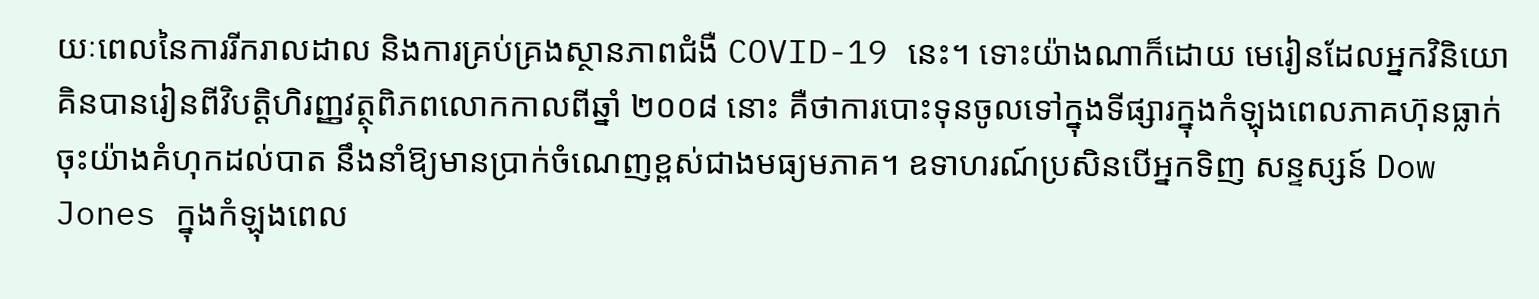យៈពេលនៃការរីករាលដាល និងការគ្រប់គ្រងស្ថានភាពជំងឺ COVID-19 នេះ។ ទោះយ៉ាងណាក៏ដោយ មេរៀនដែលអ្នកវិនិយោគិនបានរៀនពីវិបត្តិហិរញ្ញវត្ថុពិភពលោកកាលពីឆ្នាំ ២០០៨ នោះ គឺថាការបោះទុនចូលទៅក្នុងទីផ្សារក្នុងកំឡុងពេលភាគហ៊ុនធ្លាក់ចុះយ៉ាងគំហុកដល់បាត នឹងនាំឱ្យមានប្រាក់ចំណេញខ្ពស់ជាងមធ្យមភាគ។ ឧទាហរណ៍ប្រសិនបើអ្នកទិញ សន្ទស្សន៍ Dow Jones ក្នុងកំឡុងពេល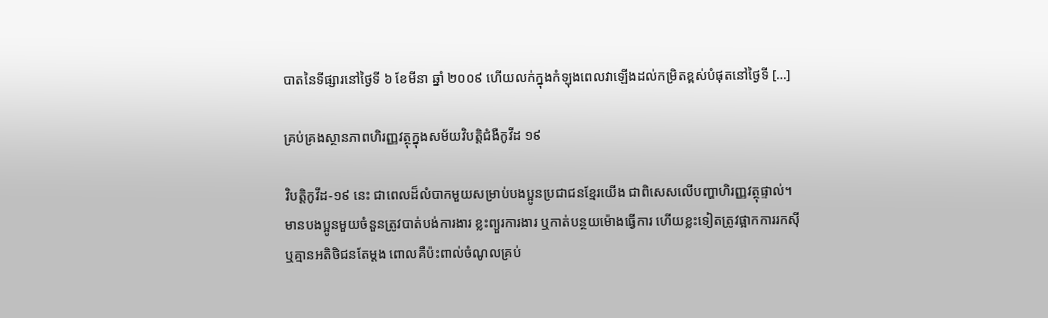បាតនៃទីផ្សារនៅថ្ងៃទី ៦ ខែមីនា ឆ្នាំ ២០០៩ ហើយលក់ក្នុងកំឡុងពេលវាឡើងដល់កម្រិតខ្ពស់បំផុតនៅថ្ងៃទី […]

គ្រប់គ្រងស្ថានភាពហិរញ្ញវត្ថុក្នុងសម័យវិបត្តិជំងឺកូវីដ ១៩

វិបត្តិកូវីដ-១៩ នេះ ជាពេលដ៏លំបាកមួយសម្រាប់បងប្អូនប្រជាជនខ្មែរយើង ជាពិសេសលើបញ្ហាហិរញ្ញវត្ថុផ្ទាល់។ មានបងប្អូនមួយចំនួនត្រូវបាត់បង់ការងារ ខ្លះព្យួរការងារ ឬកាត់បន្ថយម៉ោងធ្វើការ ហើយខ្លះទៀតត្រូវផ្អាកការរកស៊ី ឬគ្មានអតិថិជនតែម្តង ពោលគឺប៉ះពាល់ចំណូលគ្រប់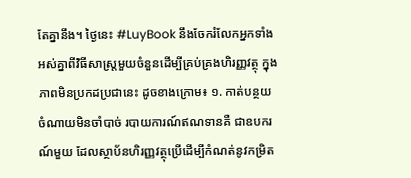តែគ្នានឹង។ ថ្ងៃនេះ #LuyBook នឹងចែករំលែកអ្នកទាំងអស់គ្នាពីវិធីសាស្ត្រមួយចំនួនដើម្បីគ្រប់គ្រងហិរញ្ញវត្ថុ ក្នុងភាពមិនប្រកដប្រជានេះ ដូចខាងក្រោម៖ ១. កាត់បន្ថយចំណាយមិនចាំបាច់ របាយការណ៍ឥណទានគឺ ជាឧបករណ៍មួយ ដែលស្ថាប័នហិរញ្ញវត្ថុប្រើដើម្បីកំណត់នូវកម្រិត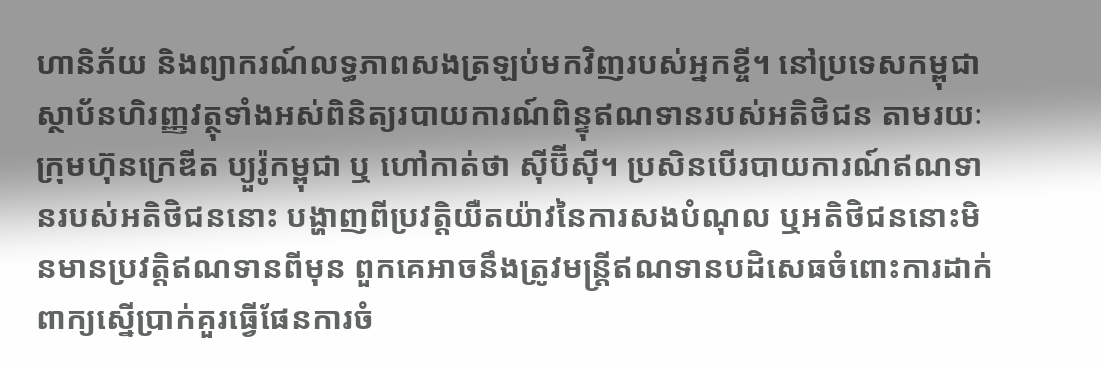ហានិភ័យ និងព្យាករណ៍លទ្ធភាពសងត្រឡប់មកវិញរបស់អ្នកខ្ចី។ នៅប្រទេសកម្ពុជា ស្ថាប័នហិរញ្ញវត្ថុទាំងអស់ពិនិត្យរបាយការណ៍ពិន្ទុឥណទានរបស់អតិថិជន តាមរយៈក្រុមហ៊ុនក្រេឌីត ប្យួរ៉ូកម្ពុជា ឬ ហៅកាត់ថា ស៊ីប៊ីស៊ី។ ប្រសិនបើរបាយការណ៍ឥណទានរបស់អតិថិជននោះ បង្ហាញពីប្រវត្តិយឺតយ៉ាវនៃការសងបំណុល ឬអតិថិជននោះមិនមានប្រវត្តិឥណទានពីមុន ពួកគេអាចនឹងត្រូវមន្ត្រីឥណទានបដិសេធចំពោះការដាក់ពាក្យស្នើប្រាក់គួរធ្វើផែនការចំ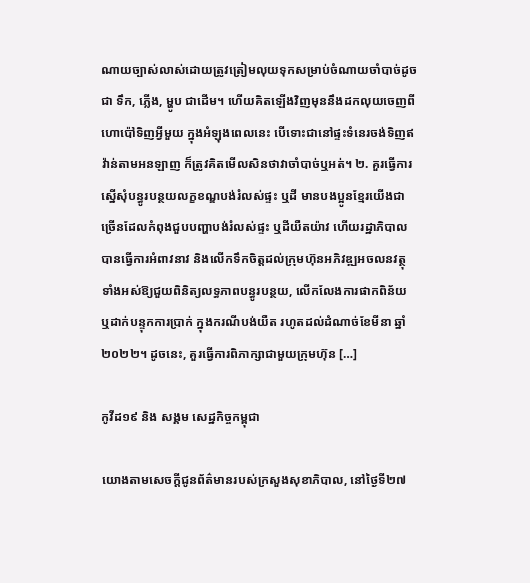ណាយច្បាស់លាស់ដោយត្រូវត្រៀមលុយទុកសម្រាប់ចំណាយចាំបាច់ដូចជា ទឹក, ភ្លើង, ម្ហូប ជាដើម។ ហើយគិតឡើងវិញមុននឹងដកលុយចេញពីហោប៉ៅទិញអ្វីមួយ ក្នុងអំឡុងពេលនេះ បើទោះជានៅផ្ទះទំនេរចង់ទិញឥវ៉ាន់តាមអនឡាញ ក៏ត្រូវគិតមើលសិនថាវាចាំបាច់ឬអត់។ ២. គួរធ្វើការស្នើសុំបន្ធូរបន្ថយលក្ខខណ្ឌបង់រំលស់ផ្ទះ ឬដី មានបងប្អូនខ្មែរយើងជាច្រើនដែលកំពុងជួបបញ្ហាបង់រំលស់ផ្ទះ ឬដីយឺតយ៉ាវ ហើយរដ្ឋាភិបាលបានធ្វើការអំពាវនាវ និងលើកទឹកចិត្តដល់ក្រុមហ៊ុនអភិវឌ្ឍអចលនវត្ថុទាំងអស់ឱ្យជួយពិនិត្យលទ្ធភាពបន្ធូរបន្ថយ, លើកលែងការផាកពិន័យ ឬដាក់បន្ទុកការប្រាក់ ក្នុងករណីបង់យឺត រហូតដល់ដំណាច់ខែមីនា ឆ្នាំ ២០២២។ ដូចនេះ, គួរធ្វើការពិភាក្សាជាមួយក្រុមហ៊ុន […]

កូវីដ១៩ និង សង្គម សេដ្ឋកិច្ចកម្ពុជា

យោងតាមសេចក្តីជូនព័ត៌មានរបស់ក្រសួងសុខាភិបាល, នៅថ្ងៃទី២៧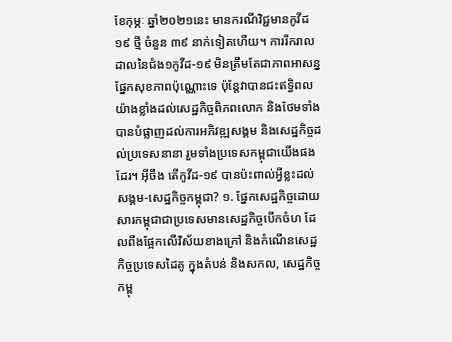ខែកុម្ភៈ ឆ្នាំ២០២១នេះ មានករណីវិជ្ជមានកូវីដ១៩ ថ្មី ចំនួន ៣៩ នាក់ទៀតហើយ។ ការរីករាលដាលនៃជំង១កូវីដ-១៩ មិនត្រឹមតែជាភាពអាសន្នផ្នែកសុខភាពប៉ុណ្ណោះទេ ប៉ុន្តែវាបានជះឥទ្ធិពលយ៉ាងខ្លាំងដល់សេដ្ឋកិច្ចពិភពលោក និងថែមទាំងបានបំផ្លាញដល់ការអភិវឌ្ឍសង្គម និងសេដ្ឋកិច្ចដល់ប្រទេសនានា រួមទាំងប្រទេសកម្ពុជាយើងផងដែរ។ អ៊ីចឹង តើកូវីដ-១៩ បានប៉ះពាល់អ្វីខ្លះដល់សង្គម-សេដ្ឋកិច្ចកម្ពុជា? ១. ផ្នែកសេដ្ឋកិច្ចដោយសារកម្ពុជាជាប្រទេសមានសេដ្ឋកិច្ចបើកចំហ ដែលពឹងផ្អែកលើវិស័យខាងក្រៅ និងកំណើនសេដ្ឋកិច្ចប្រទេសដៃគូ ក្នុងតំបន់ និងសកល, សេដ្ឋកិច្ចកម្ពុ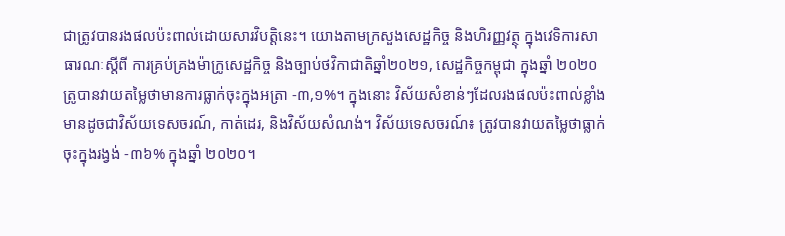ជាត្រូវបានរងផលប៉ះពាល់ដោយសារវិបត្តិនេះ។ យោងតាមក្រសួងសេដ្ឋកិច្ច និងហិរញ្ញវត្ថុ ក្នុងវេទិការសាធារណៈស្តីពី ការគ្រប់គ្រងម៉ាក្រូសេដ្ឋកិច្ច និងច្បាប់ថវិកាជាតិឆ្នាំ២០២១, សេដ្ឋកិច្ចកម្ពុជា ក្នុងឆ្នាំ ២០២០ ត្រូបានវាយតម្លៃថាមានការធ្លាក់ចុះក្នុងអត្រា -៣,១%។ ក្នុងនោះ វិស័យសំខាន់ៗដែលរងផលប៉ះពាល់ខ្លាំង មានដូចជាវិស័យទេសចរណ៍, កាត់ដេរ, និងវិស័យសំណង់។ វិស័យទេសចរណ៍៖ ត្រូវបានវាយតម្លៃថាធ្លាក់ចុះក្នុងរង្វង់ -៣៦% ក្នុងឆ្នាំ ២០២០។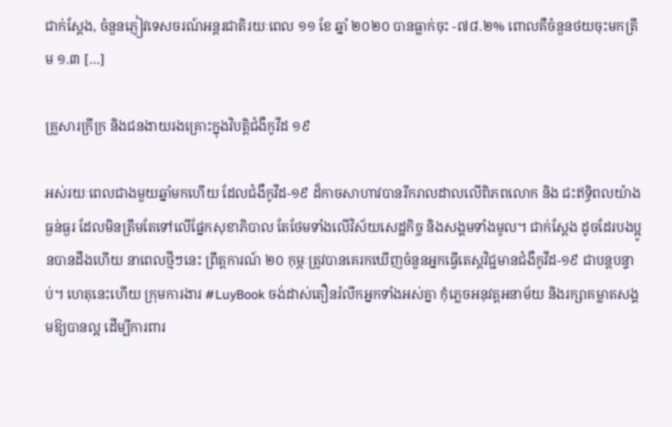ជាក់ស្ដែង, ចំនួនភ្ញៀវទេសចរណ៍អន្តរជាតិរយៈពេល ១១ ខែ ឆ្នាំ ២០២០ បានធ្លាក់ចុះ -៧៨.២% ពោលគឺចំនួនថយចុះមកត្រឹម ១.៣ […]

គ្រួសារក្រីក្រ និងជនងាយរងគ្រោះក្នុងវិបត្តិជំងឺកូវីដ ១៩

អស់រយៈពេលជាងមួយឆ្នាំមកហើយ ដែលជំងឺកូវីដ-១៩ ដ៏កាចសាហាវបានរីករាលដាលលើពិភពលោក និង ជះឥទ្ធិពលយ៉ាងធ្ងន់ធ្ងរ ដែលមិនត្រឹមតែទៅលើផ្នែកសុខាភិបាល តែថែមទាំងលើវិស័យសេដ្ឋកិច្ច និងសង្គមទាំងមូល។ ជាក់ស្តែង ដូចដែរបងប្អូនបានដឹងហើយ នាពេលថ្មីៗនេះ ព្រឹត្តការណ៍ ២០ កុម្ភៈត្រូវបានគេរកឃើញចំនួនអ្នកធ្វើតេស្តវិជ្ជមានជំងឺកូវីដ-១៩ ជាបន្តបន្ទាប់។ ហេតុនេះហើយ ក្រុមការងារ #LuyBook ចង់ដាស់តឿនរំលឹកអ្នកទាំងអស់គ្នា កុំភ្លេចអនុវត្តអនាម័យ និងរក្សាគម្លាតសង្គមឱ្យបានល្អ ដើម្បីការពារ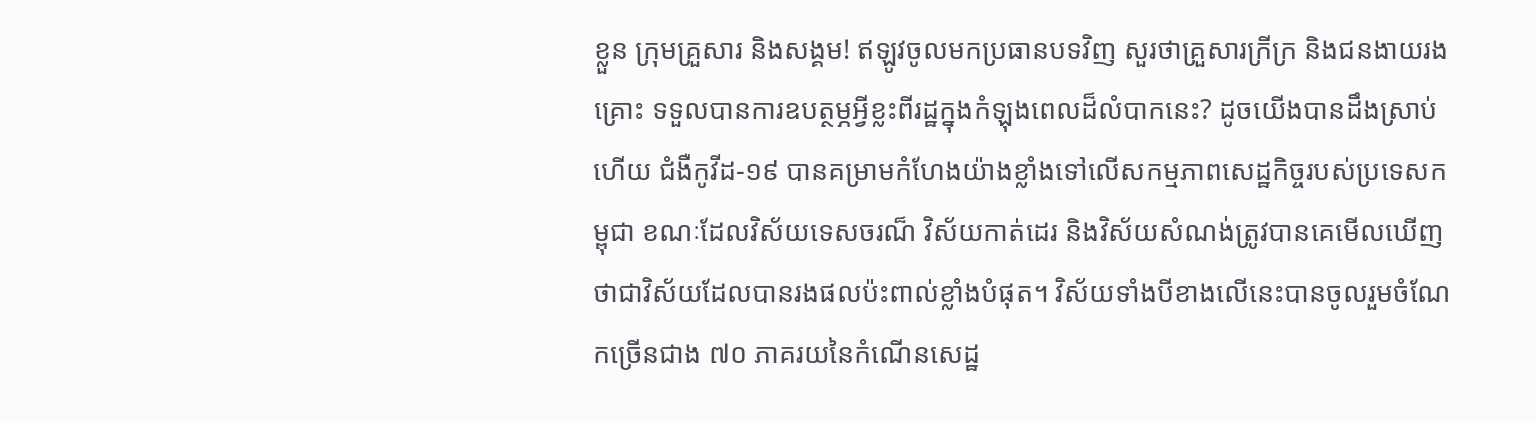ខ្លួន ក្រុមគ្រួសារ និងសង្គម! ឥឡូវចូលមកប្រធានបទវិញ សួរថាគ្រួសារក្រីក្រ និងជនងាយរងគ្រោះ ទទួលបានការឧបត្ថម្ភអ្វីខ្លះពីរដ្ឋក្នុងកំឡុងពេលដ៏លំបាកនេះ? ដូចយើងបានដឹងស្រាប់ហើយ ជំងឺកូវីដ-១៩ បានគម្រាមកំហែងយ៉ាងខ្លាំងទៅលើសកម្មភាពសេដ្ឋកិច្ចរបស់ប្រទេសកម្ពុជា ខណៈដែលវិស័យទេសចរណ៏ វិស័យកាត់ដេរ និងវិស័យសំណង់ត្រូវបានគេមើលឃើញថាជាវិស័យដែលបានរងផលប៉ះពាល់ខ្លាំងបំផុត។ វិស័យទាំងបីខាងលើនេះបានចូលរួមចំណែកច្រើនជាង ៧០ ភាគរយនៃកំណើនសេដ្ឋ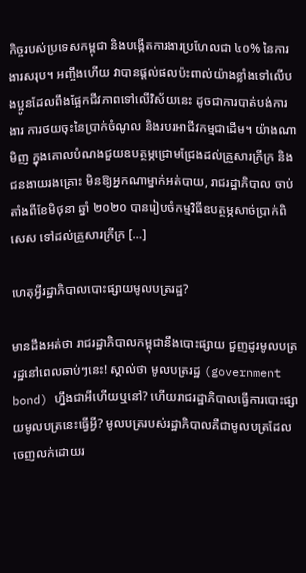កិច្ចរបស់ប្រទេសកម្ពុជា និងបង្កើតការងារប្រហែលជា ៤០% នៃការងារសរុប។ អញ្ចឹងហើយ វាបានផ្តល់ផលប៉ះពាល់យ៉ាងខ្លាំងទៅលើបងប្អូនដែលពឹងផ្អែកជីវភាពទៅលើវិស័យនេះ ដូចជាការបាត់បង់ការងារ ការថយចុះនៃប្រាក់ចំណូល និងរបរអាជីវកម្មជាដើម។ យ៉ាងណាមិញ ក្នុងគោលបំណងជួយឧបត្ថម្ភជ្រោមជ្រែងដល់គ្រួសារក្រីក្រ និងជនងាយរងគ្រោះ មិនឱ្យអ្នកណាម្នាក់អត់បាយ, រាជរដ្ឋាភិបាល ចាប់តាំងពីខែមិថុនា ឆ្នាំ ២០២០ បានរៀបចំកម្មវិធីឧបត្ថម្ភសាច់ប្រាក់ពិសេស ទៅដល់គ្រួសារក្រីក្រ […]

ហេតុអ្វីរដ្ឋាភិបាលបោះផ្សាយមូលបត្ររដ្ឋ?

មានដឹងអត់ថា រាជរដ្ឋាភិបាលកម្ពុជានឹងបោះផ្សាយ ជួញដូរមូលបត្ររដ្ឋនៅពេលឆាប់ៗនេះ! ស្គាល់ថា មូលបត្ររដ្ឋ (government bond) ហ្នឹងជាអីហើយឬនៅ? ហើយរាជរដ្ឋាភិបាលធ្វើការបោះផ្សាយមូលបត្រនេះធ្វើអ្វី? មូលបត្ររបស់រដ្ឋាភិបាលគឺជាមូលបត្រដែលចេញលក់ដោយរ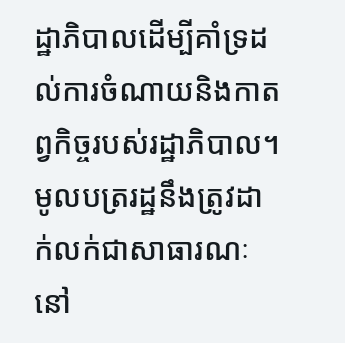ដ្ឋាភិបាលដើម្បីគាំទ្រដល់ការចំណាយនិងកាតព្វកិច្ចរបស់រដ្ឋាភិបាល។ មូលបត្ររដ្ឋនឹងត្រូវដាក់លក់ជាសាធារណៈ នៅ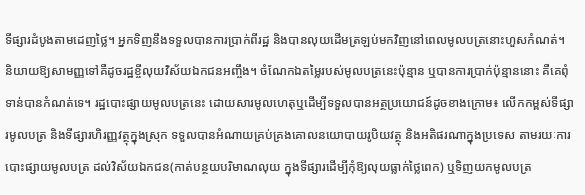ទីផ្សារដំបូងតាមដេញថ្លៃ។ អ្នកទិញនឹងទទួលបានការប្រាក់ពីរដ្ឋ និងបានលុយដើមត្រឡប់មកវិញនៅពេលមូលបត្រនោះហួសកំណត់។ និយាយឱ្យសាមញ្ញទៅគឺដូចរដ្ឋខ្ចីលុយវិស័យឯកជនអញ្ចឹង។ ចំណែកឯតម្លៃរបស់មូលបត្រនេះប៉ុន្មាន ឬបានការប្រាក់ប៉ុន្មាននោះ គឺគេពុំទាន់បានកំណត់ទេ។ រដ្ឋបោះផ្សាយមូលបត្រនេះ ដោយសារមូលហេតុឬដើម្បីទទួលបានអត្ថប្រយោជន៍ដូចខាងក្រោម៖ លើកកម្ពស់ទីផ្សារមូលបត្រ និងទីផ្សារហិរញ្ញវត្ថុក្នុងស្រុក ទទួលបានអំណាយគ្រប់គ្រងគោលនយោបាយរូបិយវត្ថុ និងអតិផរណាក្នុងប្រទេស តាមរយៈការបោះផ្សាយមូលបត្រ ដល់វិស័យឯកជន(កាត់បន្ថយបរិមាណលុយ ក្នុងទីផ្សារដើម្បីកុំឱ្យលុយធ្លាក់ថ្លៃពេក) ឬទិញយកមូលបត្រ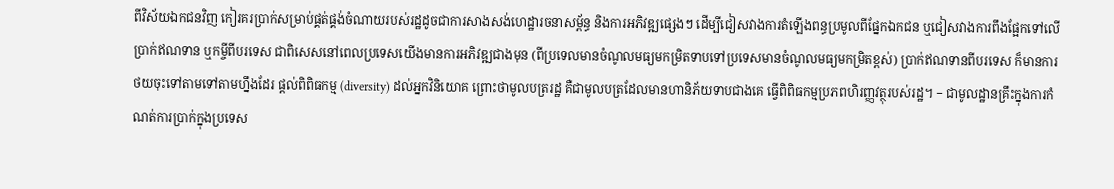ពីវិស័យឯកជនវិញ កៀរគរប្រាក់សម្រាប់ផ្គត់ផ្គង់ចំណាយរបស់រដ្ឋដូចជាការសាងសង់ហេដ្ឋារចនាសម្ព័ន្ធ និងការអភិវឌ្ឍផ្សេងៗ ដើម្បីជៀសវាងការតំឡើងពន្ធប្រមូលពីផ្នែកឯកជន ឬជៀសវាងការពឹងផ្អែកទៅលើប្រាក់ឥណទាន ឬកម្ចីពីបរទេស ជាពិសេសនៅពេលប្រទេសយើងមានការអភិវឌ្ឍជាងមុន (ពីប្រទេលមានចំណូលមធ្យមកម្រិតទាបទៅប្រទេសមានចំណូលមធ្យមកម្រិតខ្ពស់) ប្រាក់ឥណទានពីបរទេស ក៏មានការថយចុះទៅតាមទៅតាមហ្នឹងដែរ ផ្ដល់ពិពិធកម្ម (diversity) ដល់អ្នកវិនិយោគ ព្រោះថាមូលបត្ររដ្ឋ គឺជាមូលបត្រដែលមានហានិភ័យទាបជាងគេ ធ្វើពិពិធកម្មប្រភពហិរញ្ញវត្ថុរបស់រដ្ឋ។ − ជាមូលដ្ឋានគ្រឹះក្នុងការកំណត់ការប្រាក់ក្នុងប្រទេស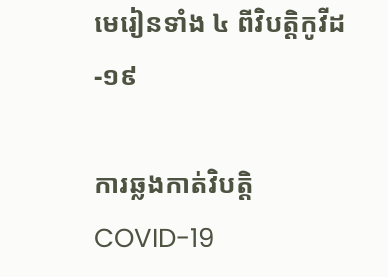មេរៀនទាំង ៤ ពីវិបត្តិកូវីដ-១៩

ការឆ្លងកាត់វិបត្តិ COVID-19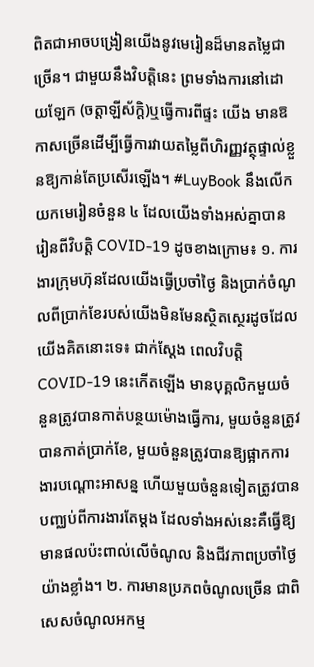ពិតជាអាចបង្រៀនយើងនូវមេរៀនដ៏មានតម្លៃជាច្រើន។ ជាមួយនឹងវិបត្តិនេះ ព្រមទាំងការនៅដោយឡែក (ចត្តាឡីស័ក្ដិ)ឬធ្វើការពីផ្ទះ យើង មានឱកាសច្រើនដើម្បីធ្វើការវាយតម្លៃពីហិរញ្ញវត្ថុផ្ទាល់ខ្លួនឱ្យកាន់តែប្រសើរឡើង។ #LuyBook នឹងលើកយកមេរៀនចំនួន ៤ ដែលយើងទាំងអស់គ្នាបានរៀនពីវិបត្តិ COVID-19 ដូចខាងក្រោម៖ ១. ការងារក្រុមហ៊ុនដែលយើងធ្វើប្រចាំថ្ងៃ និងប្រាក់ចំណូលពីប្រាក់ខែរបស់យើងមិនមែនស្ថិតស្ថេរដូចដែលយើងគិតនោះទេ៖ ជាក់ស្ដែង ពេលវិបត្តិ COVID-19 នេះកើតឡើង មានបុគ្គលិកមួយចំនួនត្រូវបានកាត់បន្ថយម៉ោងធ្វើការ, មួយចំនួនត្រូវបានកាត់ប្រាក់ខែ, មួយចំនួនត្រូវបានឱ្យផ្អាកការងារបណ្ដោះអាសន្ន ហើយមួយចំនួនទៀតត្រូវបានបញ្ឈប់ពីការងារតែម្ដង ដែលទាំងអស់នេះគឺធ្វើឱ្យមានផលប៉ះពាល់លើចំណូល និងជីវភាពប្រចាំថ្ងៃយ៉ាងខ្លាំង។ ២. ការមានប្រភពចំណូលច្រើន ជាពិសេសចំណូលអកម្ម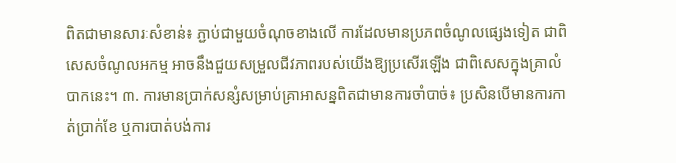ពិតជាមានសារៈសំខាន់៖ ភ្ជាប់ជាមួយចំណុចខាងលើ ការដែលមានប្រភពចំណូលផ្សេងទៀត ជាពិសេសចំណូលអកម្ម អាចនឹងជួយសម្រួលជីវភាពរបស់យើងឱ្យប្រសើរឡើង ជាពិសេសក្នុងគ្រាលំបាកនេះ។ ៣. ការមានប្រាក់សន្សំសម្រាប់គ្រាអាសន្នពិតជាមានការចាំបាច់៖ ប្រសិនបើមានការកាត់ប្រាក់ខែ ឬការបាត់បង់ការ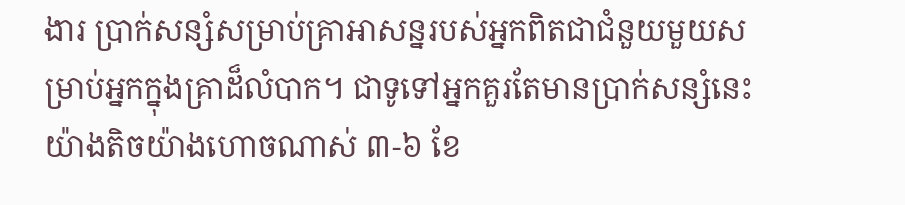ងារ ប្រាក់សន្សំសម្រាប់គ្រាអាសន្នរបស់អ្នកពិតជាជំនួយមួយសម្រាប់អ្នកក្នុងគ្រាដ៏លំបាក។ ជាទូទៅអ្នកគួរតែមានប្រាក់សន្សំនេះយ៉ាងតិចយ៉ាងហោចណាស់ ៣-៦ ខែ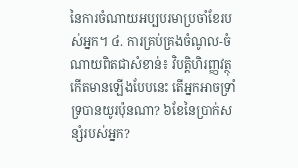នៃការចំណាយអប្បបរមាប្រចាំខែរបស់អ្នក។ ៤. ការគ្រប់គ្រងចំណូល-ចំណាយពិតជាសំខាន់៖ វិបត្តិហិរញ្ញវត្ថុកើតមានឡើងបែបនេះ តើអ្នកអាចទ្រាំទ្របានយូរប៉ុនណា? ៦ខែនៃប្រាក់សន្សំរបស់អ្នក?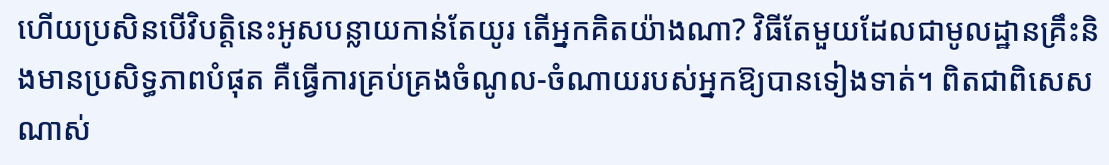ហើយប្រសិនបើវិបត្តិនេះអូសបន្លាយកាន់តែយូរ តើអ្នកគិតយ៉ាងណា? វិធីតែមួយដែលជាមូលដ្ឋានគ្រឹះនិងមានប្រសិទ្ធភាពបំផុត គឺធ្វើការគ្រប់គ្រងចំណូល-ចំណាយរបស់អ្នកឱ្យបានទៀងទាត់។ ពិតជាពិសេសណាស់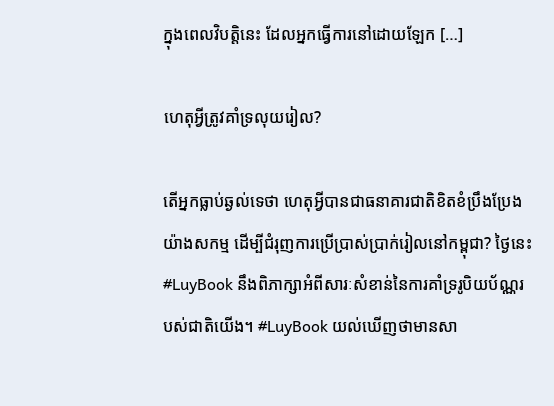ក្នុងពេលវិបត្តិនេះ ដែលអ្នកធ្វើការនៅដោយឡែក […]

ហេតុអ្វីត្រូវគាំទ្រលុយរៀល?

តើអ្នកធ្លាប់ឆ្ងល់ទេថា ហេតុអ្វីបានជាធនាគារជាតិខិតខំប្រឹងប្រែងយ៉ាងសកម្ម ដើម្បីជំរុញការប្រើប្រាស់ប្រាក់រៀលនៅកម្ពុជា? ថ្ងៃនេះ #LuyBook នឹងពិភាក្សាអំពីសារៈសំខាន់នៃការគាំទ្ររូបិយប័ណ្ណរបស់ជាតិយើង។ #LuyBook យល់ឃើញថាមានសា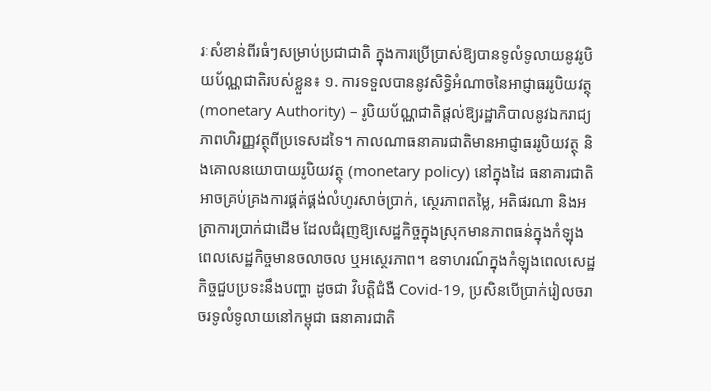រៈសំខាន់ពីរធំៗសម្រាប់ប្រជាជាតិ ក្នុងការប្រើប្រាស់ឱ្យបានទូលំទូលាយនូវរូបិយប័ណ្ណជាតិរបស់ខ្លួន៖ ១. ការទទួលបាននូវសិទ្ធិអំណាចនៃអាជ្ញាធររូបិយវត្ថុ (monetary Authority) – រូបិយប័ណ្ណជាតិផ្តល់ឱ្យរដ្ឋាភិបាលនូវឯករាជ្យភាពហិរញ្ញវត្ថុពីប្រទេសដទៃ។ កាលណាធនាគារជាតិមានអាជ្ញាធររូបិយវត្ថុ និងគោលនយោបាយរូបិយវត្ថុ (monetary policy) នៅក្នុងដៃ ធនាគារជាតិអាចគ្រប់គ្រងការផ្គត់ផ្គង់លំហូរសាច់ប្រាក់, ស្ថេរភាពតម្លៃ, អតិផរណា និងអត្រាការប្រាក់ជាដើម ដែលជំរុញឱ្យសេដ្ឋកិច្ចក្នុងស្រុកមានភាពធន់ក្នុងកំឡុងពេលសេដ្ឋកិច្ចមានចលាចល ឬអស្ថេរភាព។ ឧទាហរណ៍ក្នុងកំឡុងពេលសេដ្ឋកិច្ចជួបប្រទះនឹងបញ្ហា ដូចជា វិបត្តិជំងឺ Covid-19, ប្រសិនបើប្រាក់រៀលចរាចរទូលំទូលាយនៅកម្ពុជា ធនាគារជាតិ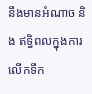នឹងមានអំណាច និង ឥទ្ធិពលក្នុងការលើកទឹក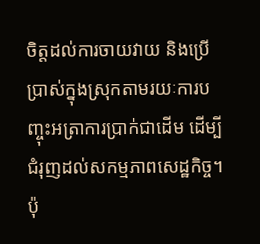ចិត្តដល់ការចាយវាយ និងប្រើប្រាស់ក្នុងស្រុកតាមរយៈការបញ្ចុះអត្រាការប្រាក់ជាដើម ដើម្បីជំរុញដល់សកម្មភាពសេដ្ឋកិច្ច។ ប៉ុ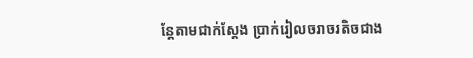ន្តែតាមជាក់ស្តែង ប្រាក់រៀលចរាចរតិចជាង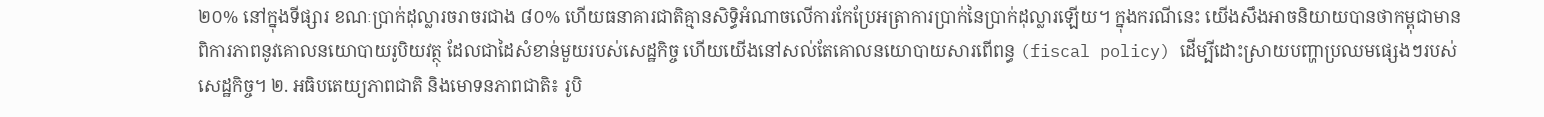២០% នៅក្នុងទីផ្សារ ខណៈប្រាក់ដុល្លារចរាចរជាង ៨០% ហើយធនាគារជាតិគ្មានសិទ្ធិអំណាចលើការកែប្រែអត្រាការប្រាក់នៃប្រាក់ដុល្លារឡើយ។ ក្នុងករណីនេះ យើងសឹងអាចនិយាយបានថាកម្ពុជាមានពិការភាពនូវគោលនយោបាយរូបិយវត្ថុ ដែលជាដៃសំខាន់មួយរបស់សេដ្ឋកិច្ច ហើយយើងនៅសល់តែគោលនយោបាយសារពើពន្ធ (fiscal policy) ដើម្បីដោះស្រាយបញ្ហាប្រឈមផ្សេងៗរបស់សេដ្ឋកិច្ច។ ២. អធិបតេយ្យភាពជាតិ និងមោទនភាពជាតិ៖ រូបិ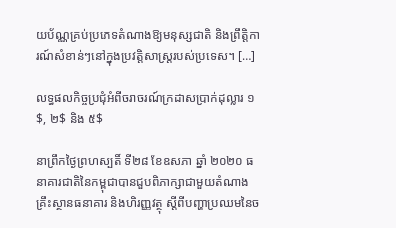យប័ណ្ណគ្រប់ប្រភេទតំណាងឱ្យមនុស្សជាតិ និងព្រឹត្តិការណ៍សំខាន់ៗនៅក្នុងប្រវត្តិសាស្ត្ររបស់ប្រទេស។ […]

លទ្ធផលកិច្ចប្រជុំអំពីចរាចរណ៍ក្រដាសប្រាក់ដុល្លារ ១$, ២$ និង ៥$

នាព្រឹកថ្ងៃព្រហស្បតិ៍ ទី២៨ ខែឧសភា ឆ្នាំ ២០២០ ធនាគារជាតិនៃកម្ពុជាបានជួបពិភាក្សាជាមួយតំណាងគ្រឹះស្ថានធនាគារ និងហិរញ្ញវត្ថុ ស្ដីពីបញ្ហាប្រឈមនៃច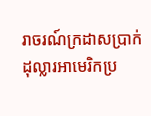រាចរណ៍ក្រដាសប្រាក់ដុល្លារអាមេរិកប្រ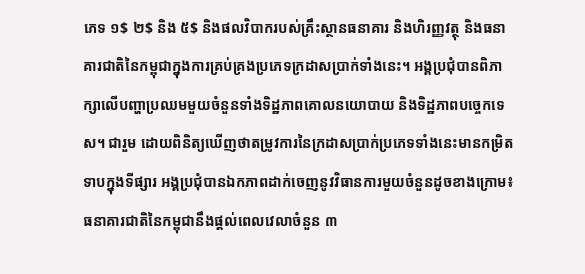ភេទ ១$ ២$ និង ៥$ និងផលវិបាករបស់គ្រឹះស្ថានធនាគារ និងហិរញ្ញវត្ថុ និងធនាគារជាតិនៃកម្ពុជាក្នុងការគ្រប់គ្រងប្រភេទក្រដាសប្រាក់ទាំងនេះ។ អង្គប្រជុំបានពិភាក្សាលើបញ្ហាប្រឈមមួយចំនួនទាំងទិដ្ឋភាពគោលនយោបាយ និងទិដ្ឋភាពបច្ចេកទេស។ ជារួម ដោយពិនិត្យឃើញថាតម្រូវការនៃក្រដាសប្រាក់ប្រភេទទាំងនេះមានកម្រិតទាបក្នុងទីផ្សារ អង្គប្រជុំបានឯកភាពដាក់ចេញនូវវិធានការមួយចំនួនដូចខាងក្រោម៖ ធនាគារជាតិនៃកម្ពុជានឹងផ្ដល់ពេលវេលាចំនួន ៣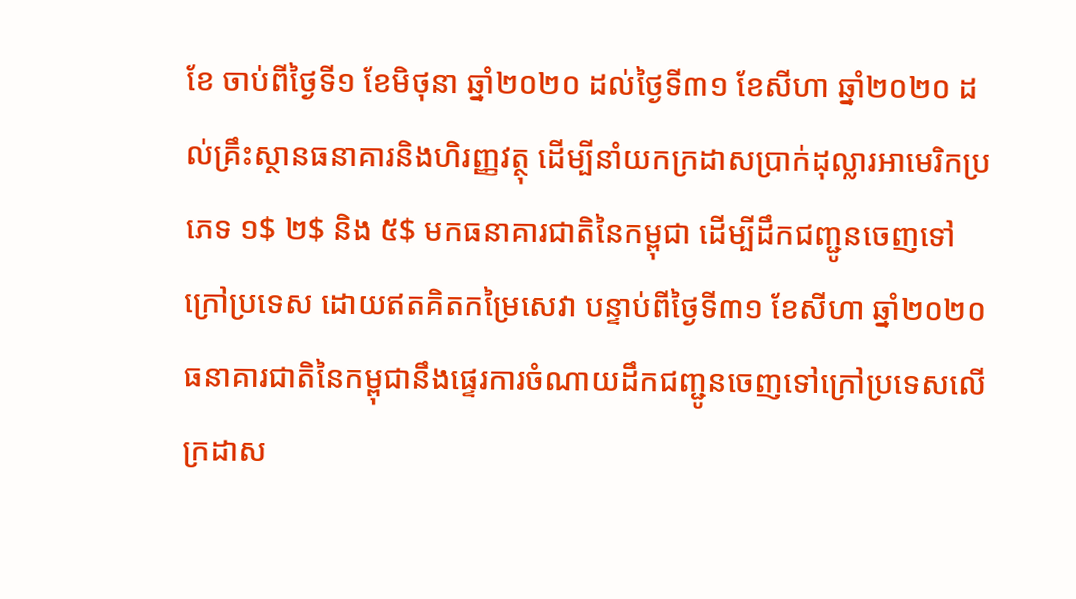ខែ ចាប់ពីថ្ងៃទី១ ខែមិថុនា ឆ្នាំ២០២០ ដល់ថ្ងៃទី៣១ ខែសីហា ឆ្នាំ២០២០ ដល់គ្រឹះស្ថានធនាគារនិងហិរញ្ញវត្ថុ ដើម្បីនាំយកក្រដាសប្រាក់ដុល្លារអាមេរិកប្រភេទ ១$ ២$ និង ៥$ មកធនាគារជាតិនៃកម្ពុជា ដើម្បីដឹកជញ្ជូនចេញទៅក្រៅប្រទេស ដោយឥតគិតកម្រៃសេវា បន្ទាប់ពីថ្ងៃទី៣១ ខែសីហា ឆ្នាំ២០២០ ធនាគារជាតិនៃកម្ពុជានឹងផ្ទេរការចំណាយដឹកជញ្ជូនចេញទៅក្រៅប្រទេសលើក្រដាស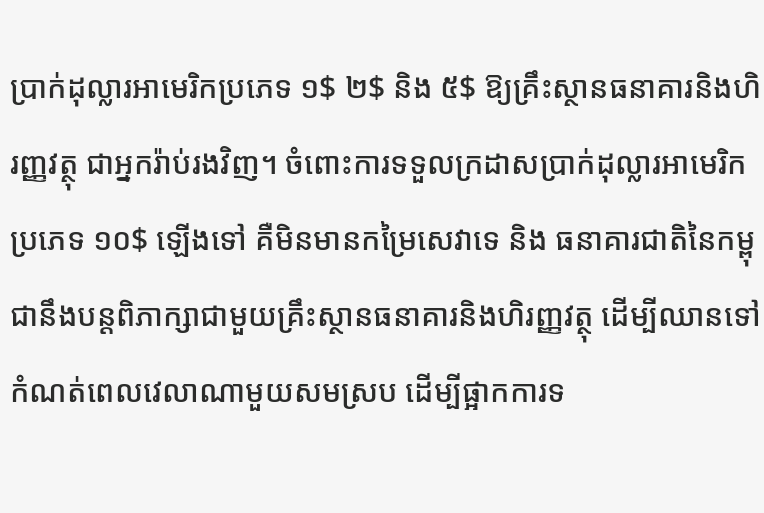ប្រាក់ដុល្លារអាមេរិកប្រភេទ ១$ ២$ និង ៥$ ឱ្យគ្រឹះស្ថានធនាគារនិងហិរញ្ញវត្ថុ ជាអ្នករ៉ាប់រងវិញ។ ចំពោះការទទួលក្រដាសប្រាក់ដុល្លារអាមេរិកប្រភេទ ១០$ ឡើងទៅ គឺមិនមានកម្រៃសេវាទេ និង ធនាគារជាតិនៃកម្ពុជានឹងបន្តពិភាក្សាជាមួយគ្រឹះស្ថានធនាគារនិងហិរញ្ញវត្ថុ ដើម្បីឈានទៅកំណត់ពេលវេលាណាមួយសមស្រប ដើម្បីផ្អាកការទ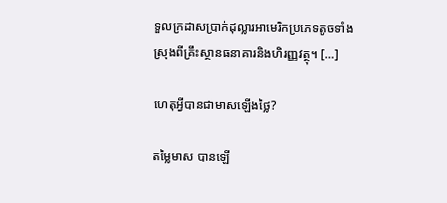ទួលក្រដាសប្រាក់ដុល្លារអាមេរិកប្រភេទតូចទាំងស្រុងពីគ្រឹះស្ថានធនាគារនិងហិរញ្ញវត្ថុ។ […]

ហេតុអ្វីបានជាមាសឡើងថ្លៃ?

តម្លៃមាស បានឡើ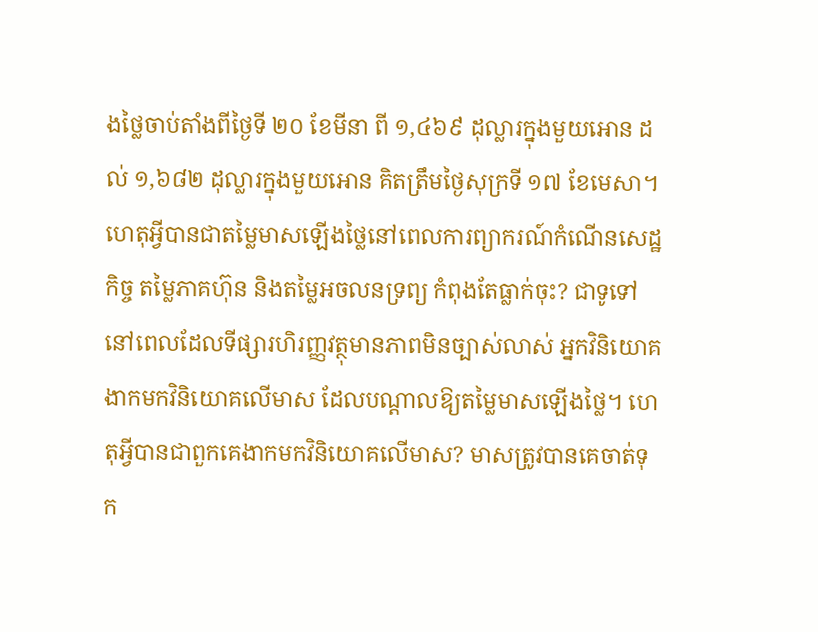ងថ្លៃចាប់តាំងពីថ្ងៃទី ២០ ខែមីនា ពី ១,៤៦៩ ដុល្លារក្នុងមួយអោន ដល់ ១,៦៨២ ដុល្លារក្នុងមួយអោន គិតត្រឹមថ្ងៃសុក្រទី ១៧ ខែមេសា។ ហេតុអ្វីបានជាតម្លៃមាសឡើងថ្លៃនៅពេលការព្យាករណ៍កំណើនសេដ្ឋកិច្ច តម្លៃភាគហ៊ុន និងតម្លៃអចលនទ្រព្យ កំពុងតែធ្លាក់ចុះ? ជាទូទៅនៅពេលដែលទីផ្សារហិរញ្ញវត្ថុមានភាពមិនច្បាស់លាស់ អ្នកវិនិយោគ ងាកមកវិនិយោគលើមាស ដែលបណ្តាលឱ្យតម្លៃមាសឡើងថ្លៃ។ ហេតុអ្វីបានជាពួកគេងាកមកវិនិយោគលើមាស? មាសត្រូវបានគេចាត់ទុក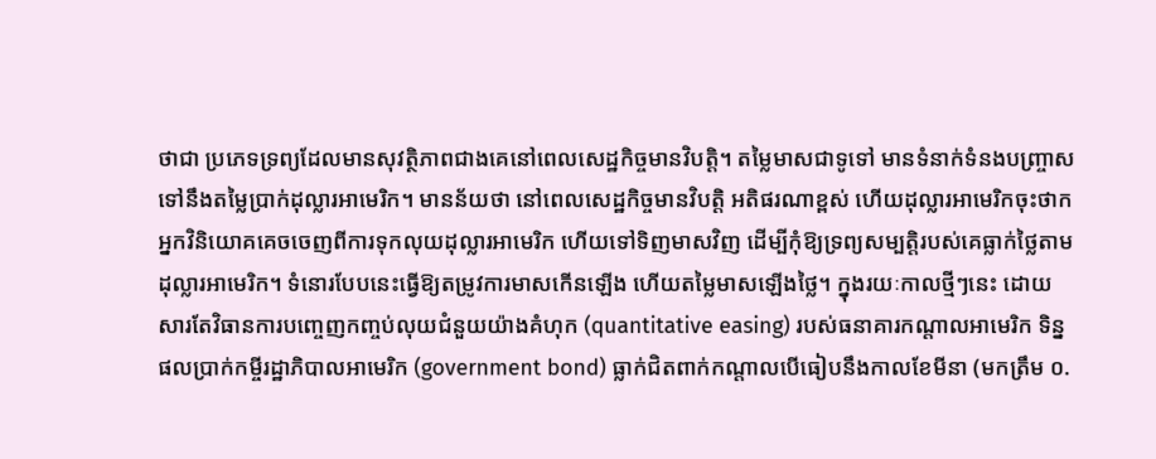ថាជា ប្រភេទទ្រព្យដែលមានសុវត្ថិភាពជាងគេនៅពេលសេដ្ឋកិច្ចមានវិបត្តិ។ តម្លៃមាសជាទូទៅ មានទំនាក់ទំនងបញ្ច្រាសទៅនឹងតម្លៃប្រាក់ដុល្លារអាមេរិក។ មានន័យថា នៅពេលសេដ្ឋកិច្ចមានវិបត្តិ អតិផរណាខ្ពស់ ហើយដុល្លារអាមេរិកចុះថាក អ្នកវិនិយោគគេចចេញពីការទុកលុយដុល្លារអាមេរិក ហើយទៅទិញមាសវិញ ដើម្បីកុំឱ្យទ្រព្យសម្បត្តិរបស់គេធ្លាក់ថ្លៃតាមដុល្លារអាមេរិក។ ទំនោរបែបនេះធ្វើឱ្យតម្រូវការមាសកើនឡើង ហើយតម្លៃមាសឡើងថ្លៃ។ ក្នុងរយៈកាលថ្មីៗនេះ ដោយសារតែវិធានការបញ្ចេញកញ្ចប់លុយជំនួយយ៉ាងគំហុក (quantitative easing) របស់ធនាគារកណ្តាលអាមេរិក ទិន្នផលប្រាក់កម្ចីរដ្ឋាភិបាលអាមេរិក (government bond) ធ្លាក់ជិតពាក់កណ្ដាលបើធៀបនឹងកាលខែមីនា (មកត្រឹម ០.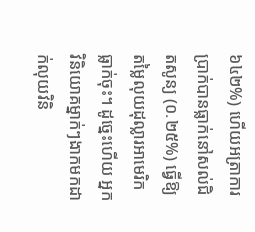៦៤២%) ហើយអត្រាការប្រាក់បានធ្លាក់នៅសល់ជិតសូន្យ (០.២៥%) ធ្វើឱ្យតម្លៃលុយដុល្លារអាមេរិកធ្លាក់ចុះ។ ដូច្នេះហើយ អ្នកវិនិយោគម្នាក់ៗងាកមកដាក់លុយវិនិ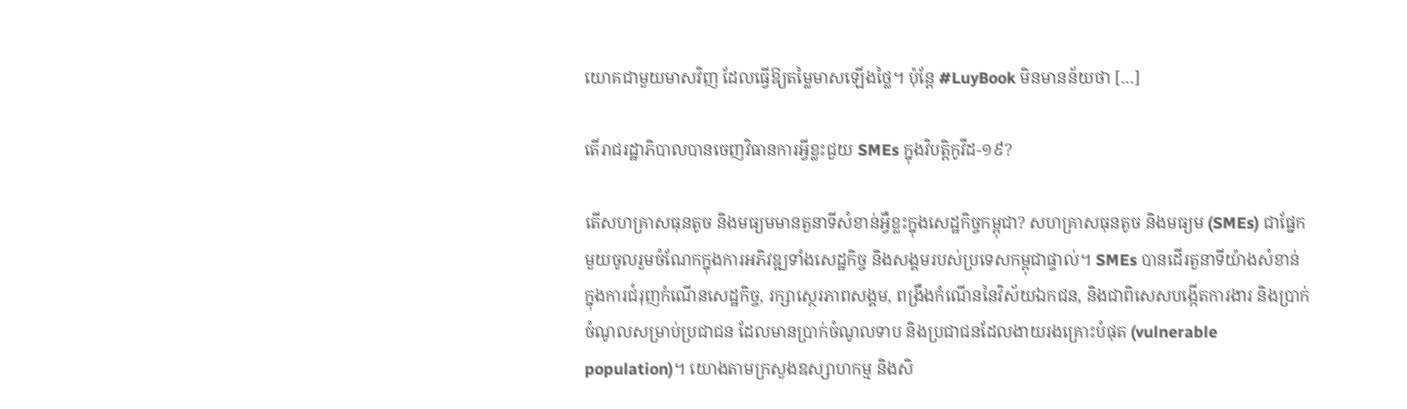យោគជាមួយមាសវិញ ដែលធ្វើឱ្យតម្លៃមាសឡើងថ្លៃ។ ប៉ុន្តែ #LuyBook មិនមានន័យថា […]

តើរាជរដ្ឋាភិបាលបានចេញវិធានការអ្វីខ្លះជួយ SMEs ក្នុងវិបត្តិកូវីដ-១៩?

តើសហគ្រាសធុនតូច និងមធ្យមមានតួនាទីសំខាន់អ្វឺខ្លះក្នុងសេដ្ឋកិច្ចកម្ពុជា? សហគ្រាសធុនតូច និងមធ្យម (SMEs) ជាផ្នែកមួយចូលរួមចំណែកក្នុងការអភិវឌ្ឍទាំងសេដ្ឋកិច្ច និងសង្គមរបស់ប្រទេសកម្ពុជាផ្ទាល់។ SMEs បានដើរតួនាទីយ៉ាងសំខាន់ ក្នុងការជំរុញកំណើនសេដ្ឋកិច្ច, រក្សាស្ថេរភាពសង្គម, ពង្រឹងកំណើននៃវិស័យឯកជន, និងជាពិសេសបង្កើតការងារ និងប្រាក់ចំណូលសម្រាប់ប្រជាជន ដែលមានប្រាក់ចំណូលទាប និងប្រជាជនដែលងាយរងគ្រោះបំផុត (vulnerable population)។ យោងតាមក្រសួងឧស្សាហកម្ម និងសិ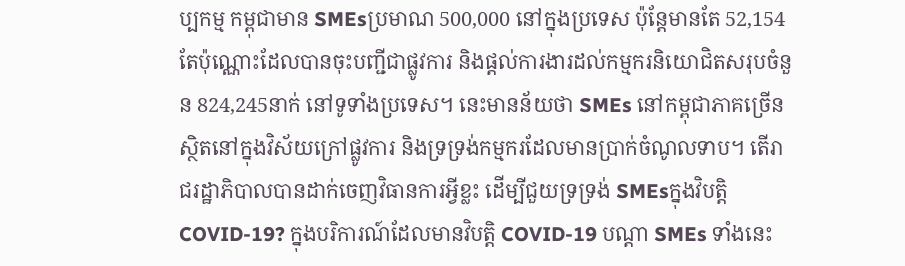ប្បកម្ម កម្ពុជាមាន SMEsប្រមាណ 500,000 នៅក្នុងប្រទេស ប៉ុន្តែមានតែ 52,154 តែប៉ុណ្ណោះដែលបានចុះបញ្ជីជាផ្លូវការ និងផ្តល់ការងារដល់កម្មករនិយោជិតសរុបចំនួន 824,245នាក់ នៅទូទាំងប្រទេស។ នេះមានន័យថា SMEs នៅកម្ពុជាភាគច្រើន ស្ថិតនៅក្នុងវិស័យក្រៅផ្លូវការ និងទ្រទ្រង់កម្មករដែលមានប្រាក់ចំណូលទាប។ តើរាជរដ្ឋាភិបាលបានដាក់ចេញវិធានការអ្វីខ្លះ ដើម្បីជួយទ្រទ្រង់ SMEsក្នុងវិបត្តិ COVID-19? ក្នុងបរិការណ៍ដែលមានវិបត្តិ COVID-19 បណ្ដា SMEs ទាំងនេះ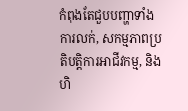កំពុងតែជួបបញ្ហាទាំងការលក់, សកម្មភាពប្រតិបត្តិការអាជីវកម្ម, និងហិ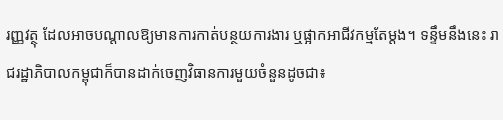រញ្ញវត្ថុ ដែលអាចបណ្ដាលឱ្យមានការកាត់បន្ថយការងារ ឬផ្អាកអាជីវកម្មតែម្ដង។ ទន្ទឹមនឹងនេះ រាជរដ្ឋាភិបាលកម្ពុជាក៏បានដាក់ចេញវិធានការមួយចំនួនដូចជា៖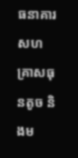ធនាគារសហគ្រាសធុនតូច និងម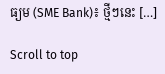ធ្យម (SME Bank)៖ ថ្មីៗនេះ […]

Scroll to top